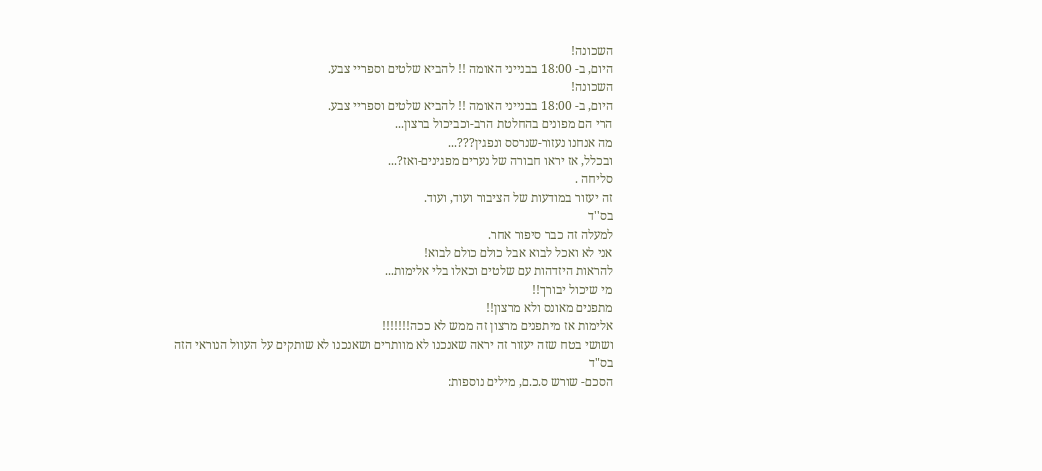השכונה!
היום, ב- 18:00 בבנייני האומה !! להביא שלטים וספריי צבע.
השכונה!
היום, ב- 18:00 בבנייני האומה !! להביא שלטים וספריי צבע.
הרי הם מפונים בהחלטת הרב-וכביכול ברצון...
מה אנחנו נעזור-שנרסס ונפגין???...
ובכלל, אז יראו חבורה של נערים מפגינים-ואז?...
סליחה .
זה יעזור במודעות של הציבור ועוד, ועוד.
בס''ד
למעלה זה כבר סיפור אחר.
אני לא ואכל לבוא אבל כולם כולם לבוא!
להראות היזדהות עם שלטים וכאלו בלי אלימות...
מי שיכול יבורך!!
מתפנים מאונס ולא מרצון!!
אלימות אז מיתפנים מרצון זה ממש לא ככה!!!!!!!
ושושי בטח שזה יעזור זה יראה שאנכנו לא מוותרים ושאנכנו לא שותקים על העוול הנוראי הזה
בס"ד
הסכם- שורש ס.כ.ם, מילים נוספות: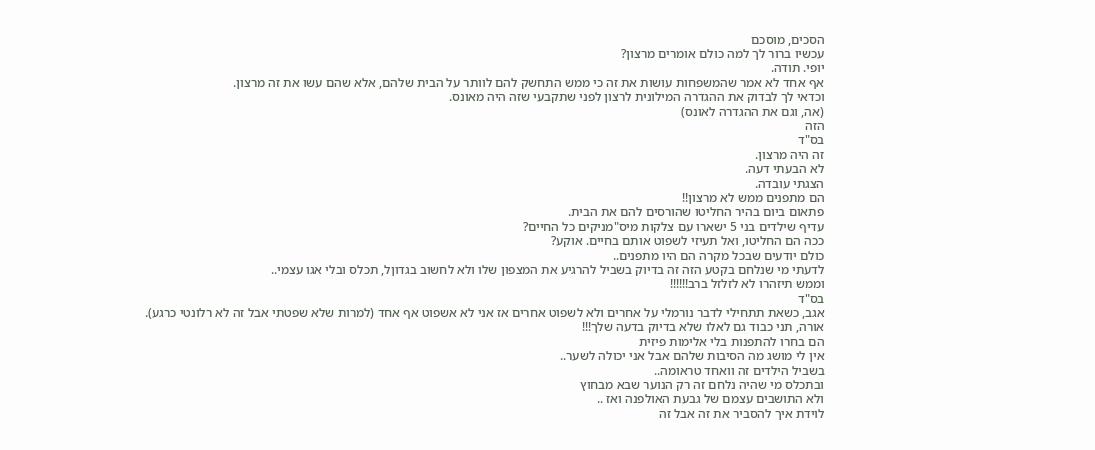הסכים, מוסכם
עכשיו ברור לך למה כולם אומרים מרצון?
יופי. תודה.
אף אחד לא אמר שהמשפחות עושות את זה כי ממש התחשק להם לוותר על הבית שלהם, אלא שהם עשו את זה מרצון.
וכדאי לך לבדוק את ההגדרה המילונית לרצון לפני שתקבעי שזה היה מאונס.
(אה, וגם את ההגדרה לאונס)
הזה
בס"ד
זה היה מרצון.
לא הבעתי דעה.
הצגתי עובדה.
הם מתפנים ממש לא מרצון!!
פתאום ביום בהיר החליטו שהורסים להם את הבית.
עדיף שילדים בני 5 ישארו עם צלקות מיס"מניקים כל החיים?
ככה הם החליטו, ואל תעיזי לשפוט אותם בחיים. אוקע?
כולם יודעים שבכל מקרה הם היו מתפנים..
לדעתי מי שנלחם בקטע הזה זה בדיוק בשביל להרגיע את המצפון שלו ולא לחשוב בגדוןל, תכלס ובלי אגו עצמי..
וממש תיזהרו לא לזלזל ברב!!!!!!
בס"ד
אגב, כשאת תתחילי לדבר נורמלי על אחרים ולא לשפוט אחרים אז אני לא אשפוט אף אחד (למרות שלא שפטתי אבל זה לא רלונטי כרגע).
אורה, תני כבוד גם לאלו שלא בדיוק בדעה שלך!!!
הם בחרו להתפנות בלי אלימות פיזית
אין לי מושג מה הסיבות שלהם אבל אני יכולה לשער..
בשביל הילדים זה וואחד טראומה..
ובתכלס מי שהיה נלחם זה רק הנוער שבא מבחוץ
ולא התושבים עצמם של גבעת האולפנה ואז ..
לוידת איך להסביר את זה אבל זה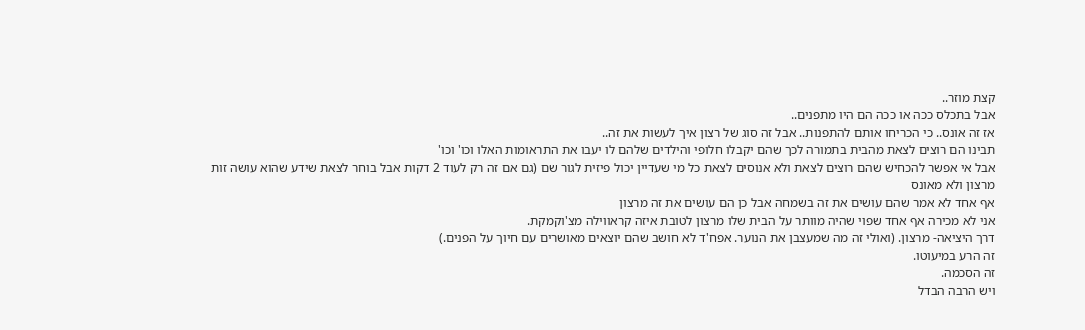קצת מוזר..
אבל בתכלס ככה או ככה הם היו מתפנים..
אז זה אונס.. כי הכריחו אותם להתפנות.. אבל זה סוג של רצון איך לעשות את זה..
תבינו הם רוצים לצאת מהבית בתמורה לכך שהם יקבלו חלופי והילדים שלהם לו יעבו את התראומות האלו וכו' וכו'
אבל אי אפשר להכחיש שהם רוצים לצאת ולא אנוסים לצאת כל מי שעדיין יכול פיזית לגור שם (גם אם זה רק לעוד 2 דקות אבל בוחר לצאת שידע שהוא עושה זות מרצון ולא מאונס
אף אחד לא אמר שהם עושים את זה בשמחה אבל כן הם עושים את זה מרצון
אני לא מכירה אף אחד שפוי שהיה מוותר על הבית שלו מרצון לטובת איזה קראווילה מצ'וקמקת.
דרך היציאה- מרצון. (ואולי זה מה שמעצבן את הנוער. אפח'ד לא חושב שהם יוצאים מאושרים עם חיוך על הפנים.)
זה הרע במיעוטו.
זה הסכמה.
ויש הרבה הבדל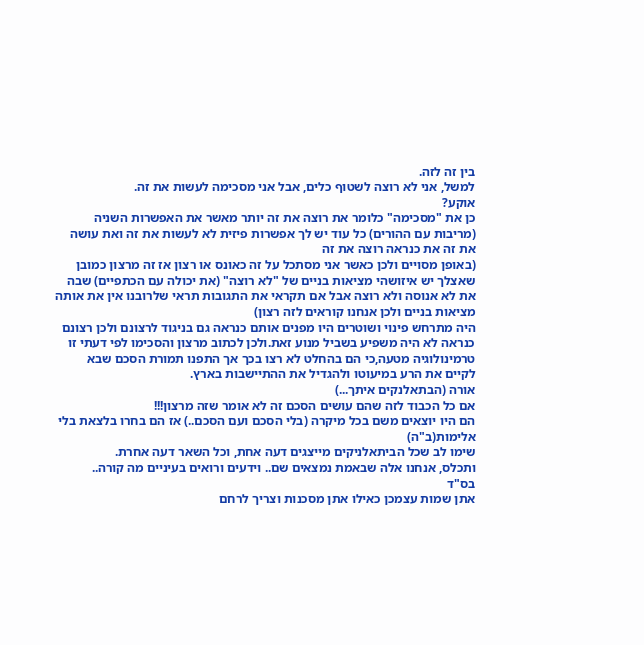בין זה לזה.
למשל, אני לא רוצה לשטוף כלים, אבל אני מסכימה לעשות את זה.
אוקע?
כן את "מסכימה" כלומר את רוצה את זה יותר מאשר את האפשרות השניה (מריבות עם ההורים) כל עוד יש לך אפשרות פיזית לא לעשות את זה ואת עושה את זה את כנראה רוצה את זה
(באופן מסויים ולכן כאשר אני מסתכל על זה כאונס או רצון אז זה מרצון כמובן שאצלך יש איזושהי מציאות בניים של "לא רוצה" (את יכולה עם הכתפיים) שבה את לא אנוסה ולא רוצה אבל אם תקראי את התגובות תראי שלרובנו אין את אותה מציאות בניים ולכן אנחנו קוראים לזה רצון)
היה מתרחש פינוי ושוטרים היו מפנים אותם כנראה גם בניגוד לרצונם ולכן רצונם כנראה לא היה משפיע בשביל מנוע זאת.ולכן לכתוב מרצון והסכימו לפי דעתי זו טרמינולוגיה מטעה,כי הם בהחלט לא רצו בכך אך התפנו תמורת הסכם שבא לקיים את הרע במיעוטו ולהגדיל את ההתיישבות בארץ.
אורה (הבתאלנקים איתך...)
אם כל הכבוד לזה שהם עושים הסכם זה לא אומר שזה מרצון!!!
הם היו יוצאים משם בכל מיקרה (בלי הסכם ועם הסכם..) אז הם בחרו בלצאת בלי אלימות(ב"ה)
שימו לב שכל הביתאלניקים מייצגים דעה אחת, וכל השאר דעה אחרת.
ותכלס, אנחנו אלה שבאמת נמצאים שם.. וידעים ורואים בעיניים מה קורה..
בס"ד
אתן שמות עצמכן כאילו אתן מסכנות וצריך לרחם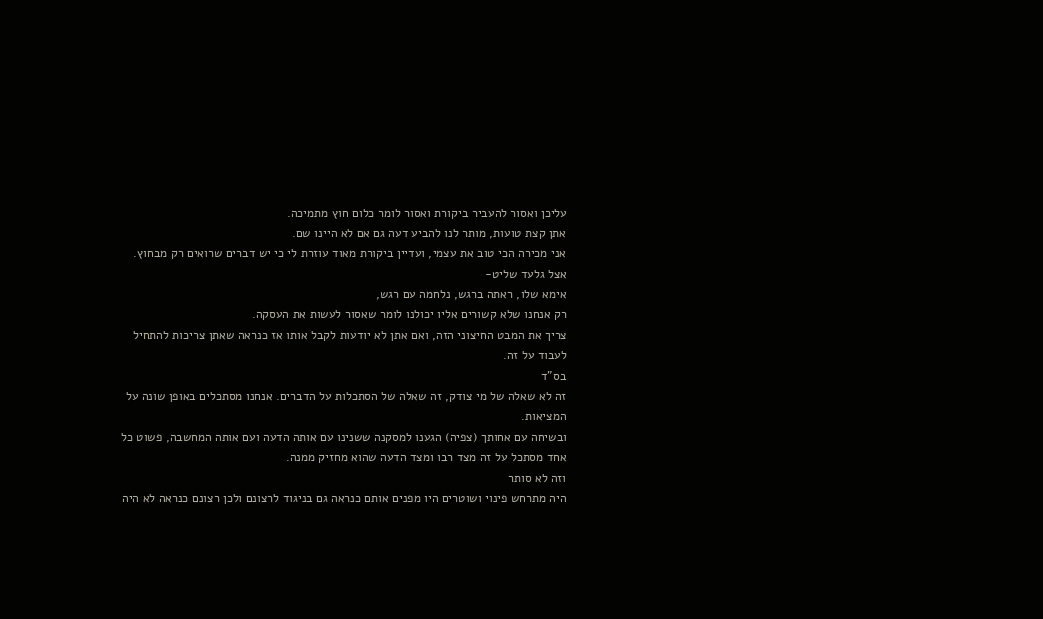עליכן ואסור להעביר ביקורת ואסור לומר כלום חוץ מתמיכה.
אתן קצת טועות, מותר לנו להביע דעה גם אם לא היינו שם.
אני מכירה הכי טוב את עצמי, ועדיין ביקורת מאוד עוזרת לי כי יש דברים שרואים רק מבחוץ.
אצל גלעד שליט-
אימא שלו, ראתה ברגש, נלחמה עם רגש,
רק אנחנו שלא קשורים אליו יכולנו לומר שאסור לעשות את העסקה.
צריך את המבט החיצוני הזה, ואם אתן לא יודעות לקבל אותו אז כנראה שאתן צריכות להתחיל לעבוד על זה.
בס"ד
זה לא שאלה של מי צודק, זה שאלה של הסתכלות על הדברים. אנחנו מסתכלים באופן שונה על המציאות.
ובשיחה עם אחותך (צפיה) הגענו למסקנה ששנינו עם אותה הדעה ועם אותה המחשבה, פשוט כל אחד מסתכל על זה מצד רבו ומצד הדעה שהוא מחזיק ממנה.
וזה לא סותר
היה מתרחש פינוי ושוטרים היו מפנים אותם כנראה גם בניגוד לרצונם ולכן רצונם כנראה לא היה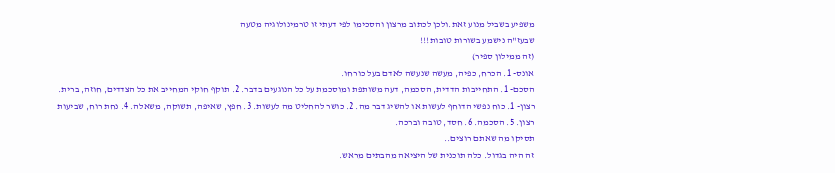משפיע בשביל מנוע זאת.ולכן לכתוב מרצון והסכימו לפי דעתי זו טרמינולוגיה מטעה
שבעז"ה נישמע בשורות טובות!!!
(זה ממילון ספיר)
אונס- 1. הכרח, כפיה, מעשה שנעשה לאדם בעל כורחו.
הסכם- 1. התחייבות הדדית, הסכמה, דעה משותפת ומוסכמת על כל הנוגעים בדבר. 2. תוקף חוקי המחייב את כל הצדדים, חוזה, ברית.
רצון- 1. כוח נפשי הדוחף לעשות או להשיג דבר מה. 2. כושר להחליט מה לעשות. 3. חפץ, שאיפה, תשוקה, משאלה. 4. נחת רוח, שביעות רצון. 5. הסכמה. 6. חסד, טובה וברכה.
תסיקו מה שאתם רוצים..
זה היה בגדול. כלה תוכנית של היציאה מהבתים מראש.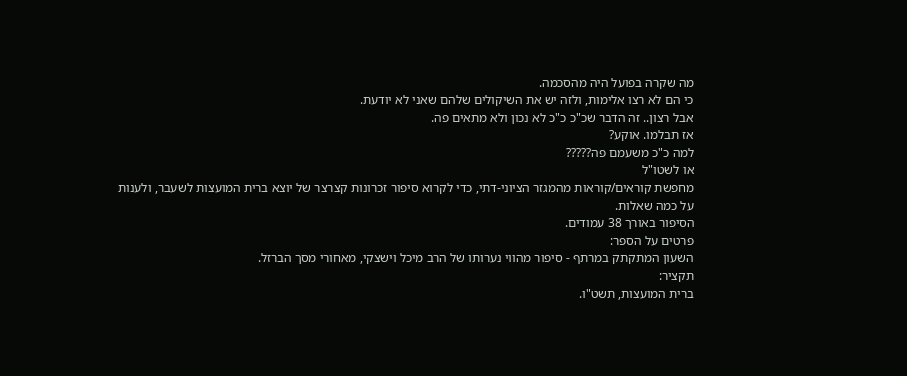מה שקרה בפועל היה מהסכמה.
כי הם לא רצו אלימות, ולזה יש את השיקולים שלהם שאני לא יודעת.
אבל רצון.. זה הדבר שכ"כ כ"כ לא נכון ולא מתאים פה.
אז תבלמו. אוקע?
למה כ"כ משעמם פה?????
או לשטו"ל
מחפשת קוראים/קוראות מהמגזר הציוני-דתי, כדי לקרוא סיפור זכרונות קצרצר של יוצא ברית המועצות לשעבר, ולענות על כמה שאלות.
הסיפור באורך 38 עמודים.
פרטים על הספר:
השעון המתקתק במרתף - סיפור מהווי נערותו של הרב מיכל וישצקי, מאחורי מסך הברזל.
תקציר:
ברית המועצות, תשט"ו.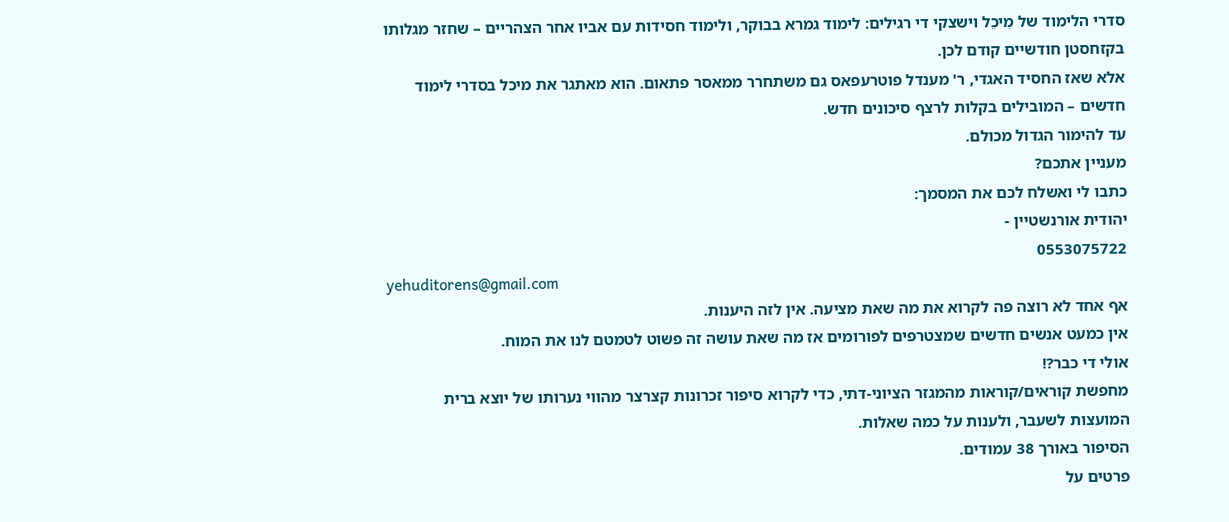סדרי הלימוד של מִיכֵל וישצקי די רגילים: לימוד גמרא בבוקר, ולימוד חסידות עם אביו אחר הצהריים – שחזר מגלותו בקזחסטן חודשיים קודם לכן.
אלא שאז החסיד האגדי, ר' מענדל פוטרעפאס גם משתחרר ממאסר פתאום. הוא מאתגר את מיכל בסדרי לימוד חדשים – המובילים בקלות לרצף סיכונים חדש.
עד להימור הגדול מכולם.
מעניין אתכם?
כתבו לי ואשלח לכם את המסמך:
יהודית אורנשטיין -
0553075722
yehuditorens@gmail.com
אף אחד לא רוצה פה לקרוא את מה שאת מציעה. אין לזה היענות.
אין כמעט אנשים חדשים שמצטרפים לפורומים אז מה שאת עושה זה פשוט לטמטם לנו את המוח.
אולי די כבר?!
מחפשת קוראים/קוראות מהמגזר הציוני-דתי, כדי לקרוא סיפור זכרונות קצרצר מהווי נערותו של יוצא ברית המועצות לשעבר, ולענות על כמה שאלות.
הסיפור באורך 38 עמודים.
פרטים על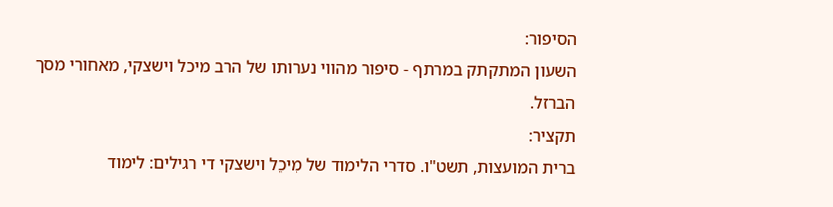הסיפור:
השעון המתקתק במרתף - סיפור מהווי נערותו של הרב מיכל וישצקי, מאחורי מסך הברזל.
תקציר:
ברית המועצות, תשט"ו. סדרי הלימוד של מִיכֵל וישצקי די רגילים: לימוד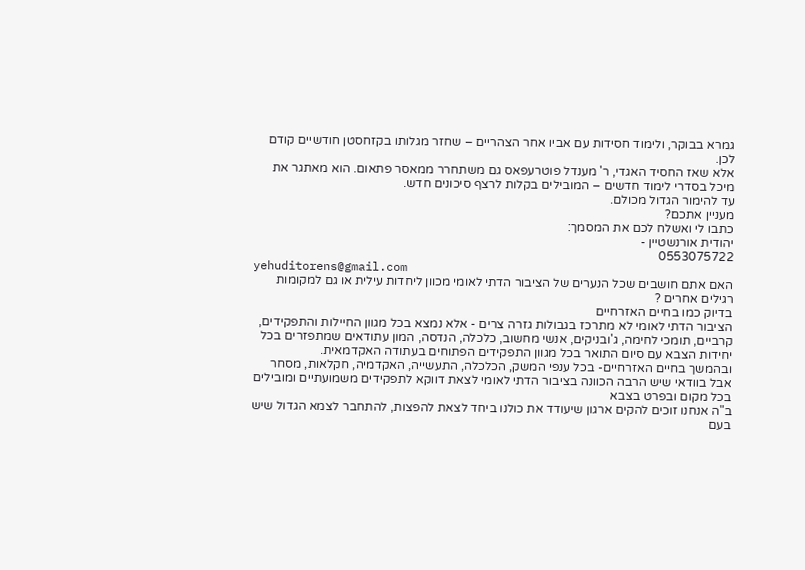גמרא בבוקר, ולימוד חסידות עם אביו אחר הצהריים – שחזר מגלותו בקזחסטן חודשיים קודם לכן.
אלא שאז החסיד האגדי, ר' מענדל פוטרעפאס גם משתחרר ממאסר פתאום. הוא מאתגר את מיכל בסדרי לימוד חדשים – המובילים בקלות לרצף סיכונים חדש.
עד להימור הגדול מכולם.
מעניין אתכם?
כתבו לי ואשלח לכם את המסמך:
יהודית אורנשטיין -
0553075722
yehuditorens@gmail.com
האם אתם חושבים שכל הנערים של הציבור הדתי לאומי מכוון ליחדות עילית או גם למקומות רגילים אחרים ?
בדיוק כמו בחיים האזרחיים
הציבור הדתי לאומי לא מתרכז בגבולות גזרה צרים - אלא נמצא בכל מגוון החיילות והתפקידים, קרביים, תומכי לחימה, ג'ובניקים, אנשי מחשוב, כלכלה, הנדסה, המון עתודאים שמתפזרים בכל יחידות הצבא עם סיום התואר בכל מגוון התפקידים הפתוחים בעתודה האקדמאית.
ובהמשך בחיים האזרחיים- בכל ענפי המשק, הכלכלה, התעשייה, האקדמיה, חקלאות, מסחר
אבל בוודאי שיש הרבה הכוונה בציבור הדתי לאומי לצאת דווקא לתפקידים משמועתיים ומובילים בכל מקום ובפרט בצבא
ב"ה אנחנו זוכים להקים ארגון שיעודד את כולנו ביחד לצאת להפצות, להתחבר לצמא הגדול שיש בעם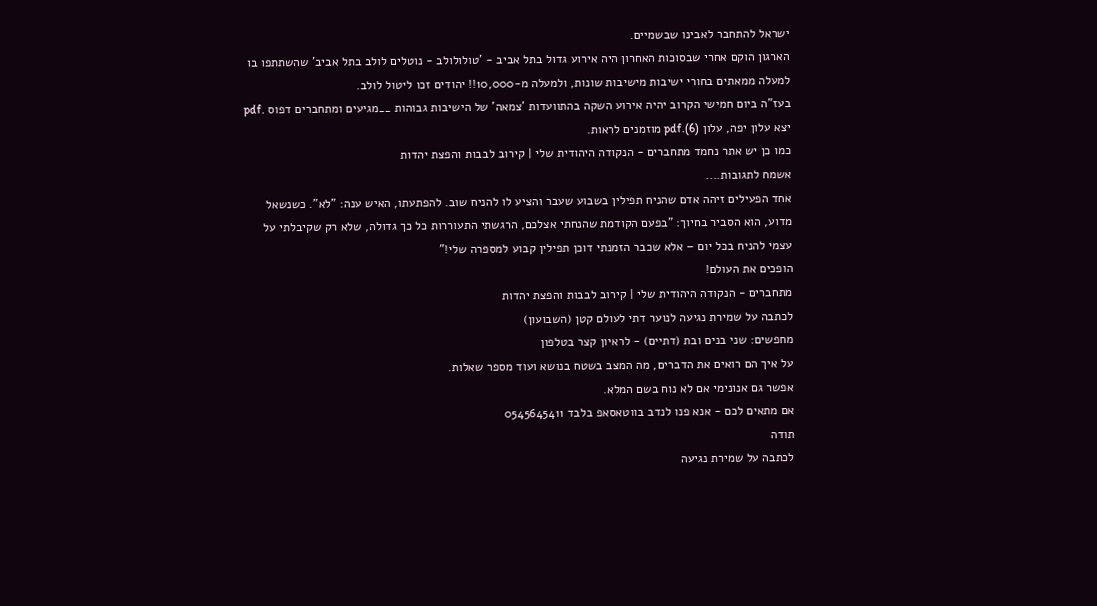ישראל להתחבר לאבינו שבשמיים.
הארגון הוקם אחרי שבסוכות האחרון היה אירוע גדול בתל אביב - 'טולולולב - נוטלים לולב בתל אביב' שהשתתפו בו למעלה ממאתים בחורי ישיבות מישיבות שונות, ולמעלה מ-10,000!! יהודים זכו ליטול לולב.
בעז"ה ביום חמישי הקרוב יהיה אירוע השקה בהתוועדות 'צמאה' של הישיבות גבוהות __מגיעים ומתחברים דפוס .pdf
יצא עלון יפה, עלון (6).pdf מוזמנים לראות.
כמו כן יש אתר נחמד מתחברים - הנקודה היהודית שלי | קירוב לבבות והפצת יהדות
אשמח לתגובות....
אחד הפעילים זיהה אדם שהניח תפילין בשבוע שעבר והציע לו להניח שוב. להפתעתו, האיש ענה: "לא". כשנשאל מדוע, הוא הסביר בחיוך: "בפעם הקודמת שהנחתי אצלכם, הרגשתי התעוררות כל כך גדולה, שלא רק שקיבלתי על עצמי להניח בכל יום – אלא שכבר הזמנתי דוכן תפילין קבוע למספרה שלי!"
הופכים את העולם!
מתחברים - הנקודה היהודית שלי | קירוב לבבות והפצת יהדות
לכתבה על שמירת נגיעה לנוער דתי לעולם קטן (השבועון)
מחפשים: שני בנים ובת (דתיים) - לראיון קצר בטלפון
על איך הם רואים את הדברים, מה המצב בשטח בנושא ועוד מספר שאלות.
אפשר גם אנונימי אם לא נוח בשם המלא.
אם מתאים לכם - אנא פנו לנדב בווטאסאפ בלבד 0545645411
תודה
לכתבה על שמירת נגיעה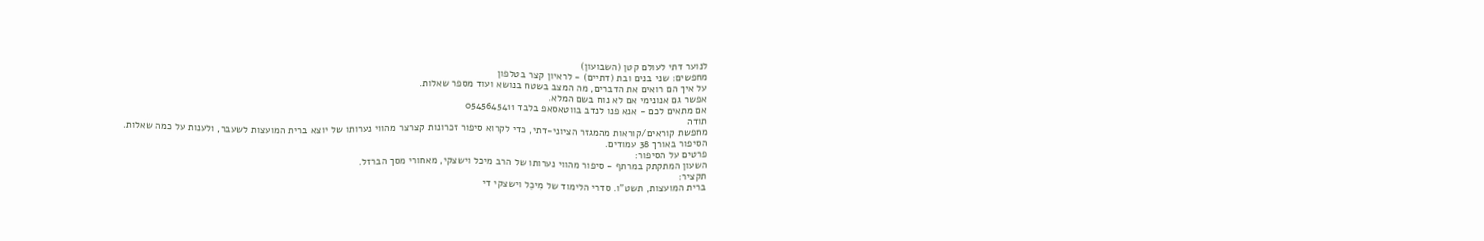לנוער דתי לעולם קטן (השבועון)
מחפשים: שני בנים ובת (דתיים) - לראיון קצר בטלפון
על איך הם רואים את הדברים, מה המצב בשטח בנושא ועוד מספר שאלות.
אפשר גם אנונימי אם לא נוח בשם המלא.
אם מתאים לכם - אנא פנו לנדב בווטאסאפ בלבד 0545645411
תודה
מחפשת קוראים/קוראות מהמגזר הציוני-דתי, כדי לקרוא סיפור זכרונות קצרצר מהווי נערותו של יוצא ברית המועצות לשעבר, ולענות על כמה שאלות.
הסיפור באורך 38 עמודים.
פרטים על הסיפור:
השעון המתקתק במרתף - סיפור מהווי נערותו של הרב מיכל וישצקי, מאחורי מסך הברזל.
תקציר:
ברית המועצות, תשט"ו. סדרי הלימוד של מִיכֵל וישצקי די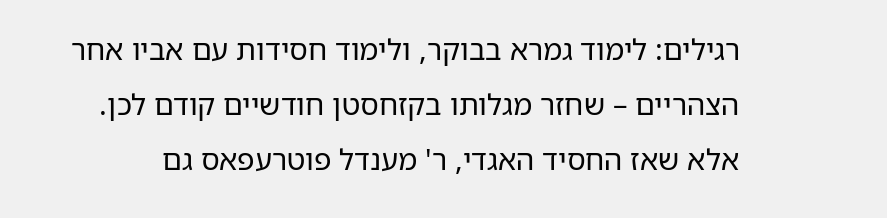רגילים: לימוד גמרא בבוקר, ולימוד חסידות עם אביו אחר הצהריים – שחזר מגלותו בקזחסטן חודשיים קודם לכן.
אלא שאז החסיד האגדי, ר' מענדל פוטרעפאס גם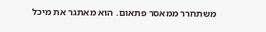משתחרר ממאסר פתאום. הוא מאתגר את מיכל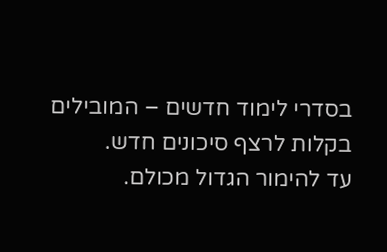בסדרי לימוד חדשים – המובילים בקלות לרצף סיכונים חדש.
עד להימור הגדול מכולם.